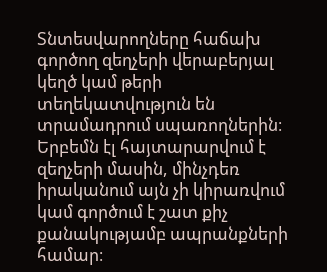Տնտեսվարողները հաճախ գործող զեղչերի վերաբերյալ կեղծ կամ թերի տեղեկատվություն են տրամադրում սպառողներին։ Երբեմն էլ հայտարարվում է զեղչերի մասին, մինչդեռ իրականում այն չի կիրառվում կամ գործում է շատ քիչ քանակությամբ ապրանքների համար։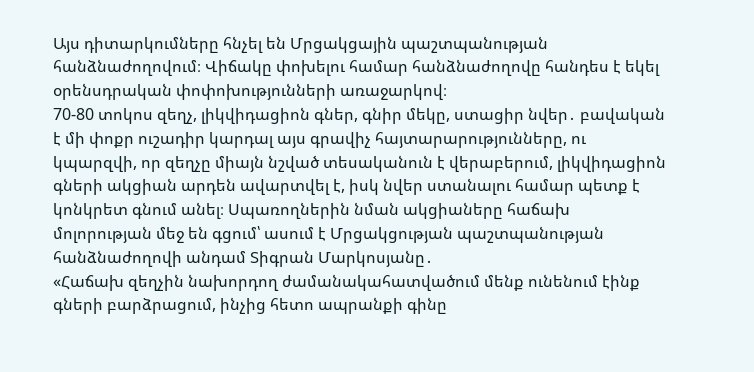Այս դիտարկումները հնչել են Մրցակցային պաշտպանության հանձնաժողովում։ Վիճակը փոխելու համար հանձնաժողովը հանդես է եկել օրենսդրական փոփոխությունների առաջարկով։
70-80 տոկոս զեղչ, լիկվիդացիոն գներ, գնիր մեկը, ստացիր նվեր․ բավական է մի փոքր ուշադիր կարդալ այս գրավիչ հայտարարությունները, ու կպարզվի, որ զեղչը միայն նշված տեսականուն է վերաբերում, լիկվիդացիոն գների ակցիան արդեն ավարտվել է, իսկ նվեր ստանալու համար պետք է կոնկրետ գնում անել։ Սպառողներին նման ակցիաները հաճախ մոլորության մեջ են գցում՝ ասում է Մրցակցության պաշտպանության հանձնաժողովի անդամ Տիգրան Մարկոսյանը․
«Հաճախ զեղչին նախորդող ժամանակահատվածում մենք ունենում էինք գների բարձրացում, ինչից հետո ապրանքի գինը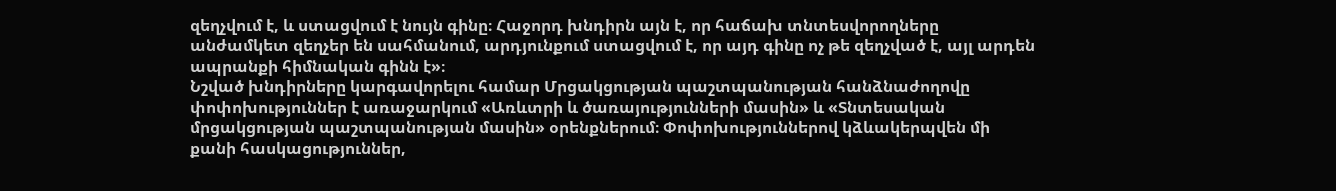զեղչվում է, և ստացվում է նույն գինը։ Հաջորդ խնդիրն այն է, որ հաճախ տնտեսվորողները անժամկետ զեղչեր են սահմանում, արդյունքում ստացվում է, որ այդ գինը ոչ թե զեղչված է, այլ արդեն ապրանքի հիմնական գինն է»։
Նշված խնդիրները կարգավորելու համար Մրցակցության պաշտպանության հանձնաժողովը փոփոխություններ է առաջարկում «Առևտրի և ծառայությունների մասին» և «Տնտեսական մրցակցության պաշտպանության մասին» օրենքներում։ Փոփոխություններով կձևակերպվեն մի քանի հասկացություններ,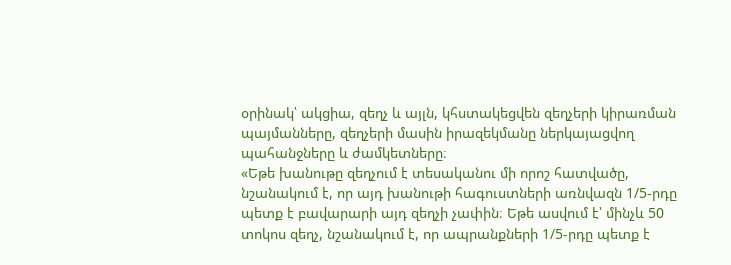օրինակ՝ ակցիա, զեղչ և այլն, կհստակեցվեն զեղչերի կիրառման պայմանները, զեղչերի մասին իրազեկմանը ներկայացվող պահանջները և ժամկետները։
«Եթե խանութը զեղչում է տեսականու մի որոշ հատվածը, նշանակում է, որ այդ խանութի հագուստների առնվազն 1/5-րդը պետք է բավարարի այդ զեղչի չափին։ Եթե ասվում է՝ մինչև 50 տոկոս զեղչ, նշանակում է, որ ապրանքների 1/5-րդը պետք է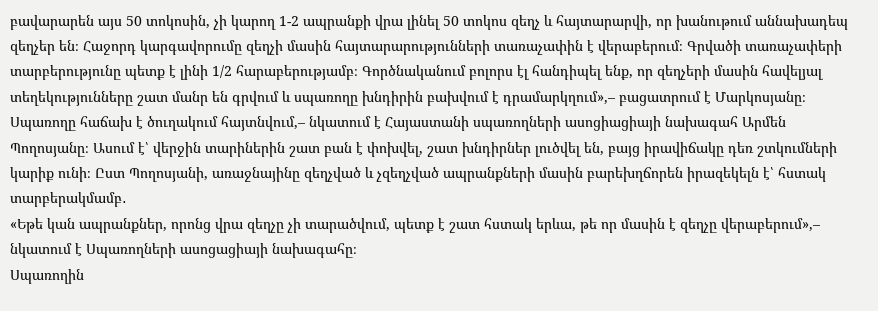բավարարեն այս 50 տոկոսին, չի կարող 1-2 ապրանքի վրա լինել 50 տոկոս զեղչ և հայտարարվի, որ խանութում աննախադեպ զեղչեր են։ Հաջորդ կարգավորումը զեղչի մասին հայտարարությունների տառաչափին է վերաբերում։ Գրվածի տառաչափերի տարբերությունը պետք է լինի 1/2 հարաբերությամբ։ Գործնականում բոլորս էլ հանդիպել ենք, որ զեղչերի մասին հավելյալ տեղեկությունները շատ մանր են գրվում և սպառողը խնդիրին բախվում է դրամարկղում»,– բացատրում է Մարկոսյանը։
Սպառողը հաճախ է ծուղակում հայտնվում,– նկատում է Հայաստանի սպառողների ասոցիացիայի նախագահ Արմեն Պողոսյանը։ Ասում է՝ վերջին տարիներին շատ բան է փոխվել, շատ խնդիրներ լուծվել են, բայց իրավիճակը դեռ շտկումների կարիք ունի։ Ըստ Պողոսյանի, առաջնայինը զեղչված և չզեղչված ապրանքների մասին բարեխղճորեն իրազեկելն է՝ հստակ տարբերակմամբ․
«Եթե կան ապրանքներ, որոնց վրա զեղչը չի տարածվում, պետք է շատ հստակ երևա, թե որ մասին է զեղչը վերաբերում»,– նկատում է Սպառողների ասոցացիայի նախագահը։
Սպառողին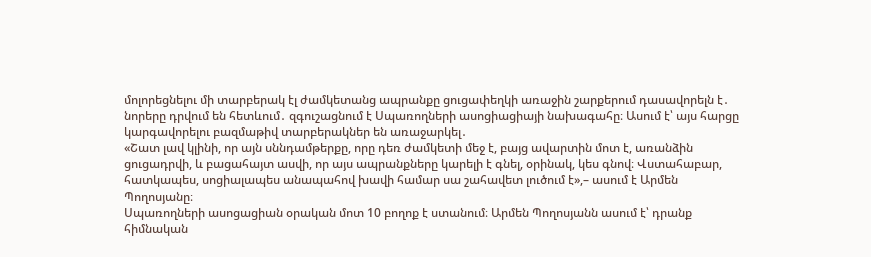մոլորեցնելու մի տարբերակ էլ ժամկետանց ապրանքը ցուցափեղկի առաջին շարքերում դասավորելն է․ նորերը դրվում են հետևում․ զգուշացնում է Սպառողների ասոցիացիայի նախագահը։ Ասում է՝ այս հարցը կարգավորելու բազմաթիվ տարբերակներ են առաջարկել․
«Շատ լավ կլինի, որ այն սննդամթերքը, որը դեռ ժամկետի մեջ է, բայց ավարտին մոտ է, առանձին ցուցադրվի, և բացահայտ ասվի, որ այս ապրանքները կարելի է գնել, օրինակ, կես գնով։ Վստահաբար, հատկապես, սոցիալապես անապահով խավի համար սա շահավետ լուծում է»,– ասում է Արմեն Պողոսյանը։
Սպառողների ասոցացիան օրական մոտ 10 բողոք է ստանում։ Արմեն Պողոսյանն ասում է՝ դրանք հիմնական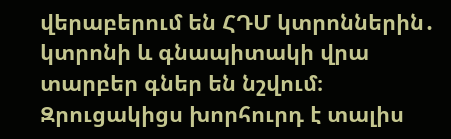վերաբերում են ՀԴՄ կտրոններին․ կտրոնի և գնապիտակի վրա տարբեր գներ են նշվում։ Զրուցակիցս խորհուրդ է տալիս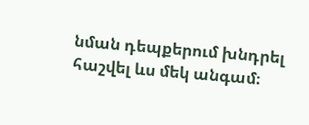նման դեպքերում խնդրել հաշվել ևս մեկ անգամ։